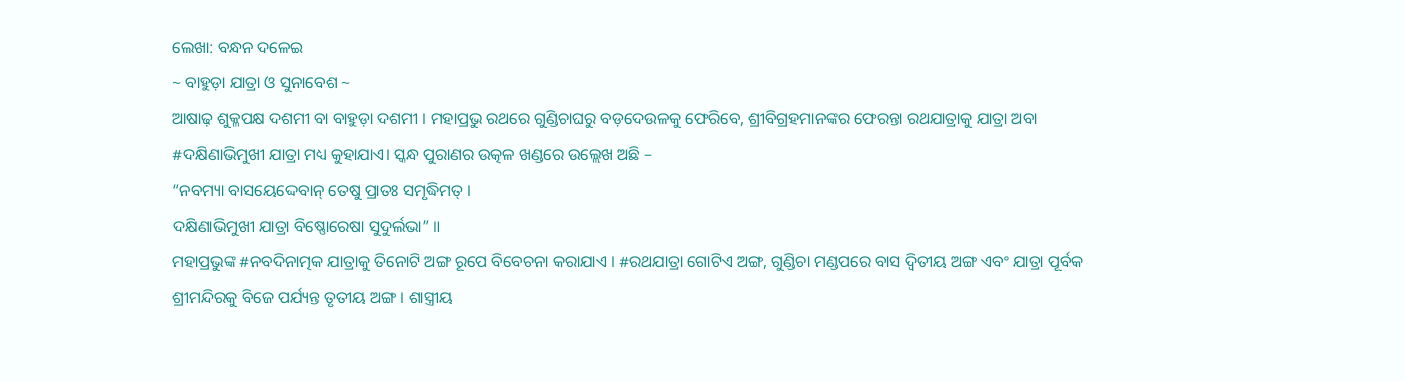ଲେଖା: ବନ୍ଧନ ଦଳେଇ
~ ବାହୁଡ଼ା ଯାତ୍ରା ଓ ସୁନାବେଶ ~
ଆଷାଢ଼ ଶୁକ୍ଳପକ୍ଷ ଦଶମୀ ବା ବାହୁଡ଼ା ଦଶମୀ । ମହାପ୍ରଭୁ ରଥରେ ଗୁଣ୍ଡିଚାଘରୁ ବଡ଼ଦେଉଳକୁ ଫେରିବେ, ଶ୍ରୀବିଗ୍ରହମାନଙ୍କର ଫେରନ୍ତା ରଥଯାତ୍ରାକୁ ଯାତ୍ରା ଅବା #ଦକ୍ଷିଣାଭିମୁଖୀ ଯାତ୍ରା ମଧ୍ୟ କୁହାଯାଏ। ସ୍କନ୍ଧ ପୁରାଣର ଉତ୍କଳ ଖଣ୍ଡରେ ଉଲ୍ଲେଖ ଅଛି –
“ନବମ୍ୟା ବାସୟେଦ୍ଦେବାନ୍ ତେଷୁ ପ୍ରାତଃ ସମୃଦ୍ଧିମତ୍ ।
ଦକ୍ଷିଣାଭିମୁଖୀ ଯାତ୍ରା ବିଷ୍ଣୋରେଷା ସୁଦୁର୍ଲଭା” ॥
ମହାପ୍ରଭୁଙ୍କ #ନବଦିନାତ୍ମକ ଯାତ୍ରାକୁ ତିନୋଟି ଅଙ୍ଗ ରୂପେ ବିବେଚନା କରାଯାଏ । #ରଥଯାତ୍ରା ଗୋଟିଏ ଅଙ୍ଗ, ଗୁଣ୍ଡିଚା ମଣ୍ଡପରେ ବାସ ଦ୍ଵିତୀୟ ଅଙ୍ଗ ଏବଂ ଯାତ୍ରା ପୂର୍ବକ ଶ୍ରୀମନ୍ଦିରକୁ ବିଜେ ପର୍ଯ୍ୟନ୍ତ ତୃତୀୟ ଅଙ୍ଗ । ଶାସ୍ତ୍ରୀୟ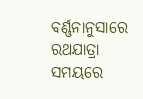ବର୍ଣ୍ଣନାନୁସାରେ ରଥଯାତ୍ରା ସମୟରେ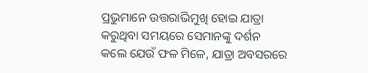ପ୍ରଭୁମାନେ ଉତ୍ତରାଭିମୁଖି ହୋଇ ଯାତ୍ରା କରୁଥିବା ସମୟରେ ସେମାନଙ୍କୁ ଦର୍ଶନ କଲେ ଯେଉଁ ଫଳ ମିଳେ, ଯାତ୍ରା ଅବସରରେ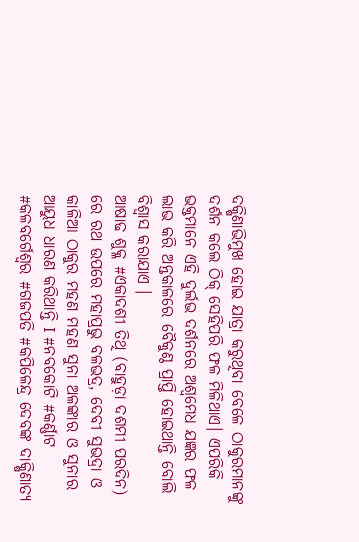ଦକ୍ଷିଣାଭିମୁଖ ହୋଇ ଯାତ୍ରା କରୁଥିବା ବେଳେ ଠାକୁରମାନଙ୍କୁ ଦର୍ଶନ କଲେ ଠିକ୍ ସେହିପରି ଫଳ ମିଳିଥାଏ। ଏପରିକି ଭକ୍ତମାନେ ଏହି ଦୁର୍ଲଭ ଦର୍ଶନରେ ଅଶ୍ଵମେଧ ଯଜ୍ଞର ଫଳ ଲାଭ କରି ଅନ୍ତକାଳରେ ବୈକୁଣ୍ଠ ପ୍ରାପ୍ତି ହୋଇଥାନ୍ତି ବୋଲି ବିଶ୍ଵାସ କରାଯାଏ ।
ଆଷାଢ ଶୁକ୍ଳ #ଏକାଦଶୀ ତିଥି (ବାହୁଡ଼ା ଦଶମୀ ପରଦିନ) ରେ ରଥ ଉପରେ ମହାପ୍ରଭୁ ବଳଭଦ୍ର, ଦେବୀ ସୁଭଦ୍ରା ଓ କାଳିଆ ଠାକୁର ମହଣ ମହଣ ସୁନା ଅଳଙ୍କାର ଓ ସୁନାର ଆୟୁଧ ଧାରଣ କରିଥାନ୍ତି I #ନବକୋଟି #କର୍ଣ୍ଣାଟ #କଳବର୍ଗେଶ୍ୱର #ଗଜପତି #କପିଳେନ୍ଦ୍ର ଦେବଙ୍କ ଦାକ୍ଷିଣାତ୍ୟ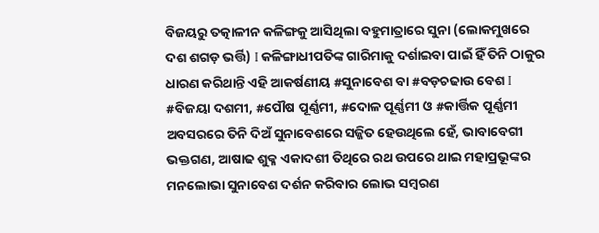ବିଜୟରୁ ତତ୍କାଳୀନ କଳିଙ୍ଗକୁ ଆସିଥିଲା ବହୁମାତ୍ରାରେ ସୁନା (ଲୋକମୁଖରେ ଦଶ ଶଗଡ଼ ଭର୍ତ୍ତି) I କଳିଙ୍ଗାଧୀପତିଙ୍କ ଗାରିମାକୁ ଦର୍ଶାଇବା ପାଇଁ ହିଁ ତିନି ଠାକୁର ଧାରଣ କରିଥାନ୍ତି ଏହି ଆକର୍ଷଣୀୟ #ସୁନାବେଶ ବା #ବଡ଼ଚଢାଉ ବେଶ I
#ବିଜୟା ଦଶମୀ, #ପୌଷ ପୂର୍ଣ୍ଣମୀ, #ଦୋଳ ପୂର୍ଣ୍ଣମୀ ଓ #କାର୍ତ୍ତିକ ପୂର୍ଣ୍ଣମୀ ଅବସରରେ ତିନି ଦିଅଁ ସୁନାବେଶରେ ସଜ୍ଜିତ ହେଉଥିଲେ ହେଁ, ଭାବାବେଗୀ ଭକ୍ତଗଣ, ଆଷାଢ ଶୁକ୍ଳ ଏକାଦଶୀ ତିଥିରେ ରଥ ଉପରେ ଥାଇ ମହାପ୍ରଭୂଙ୍କର ମନଲୋଭା ସୁନାବେଶ ଦର୍ଶନ କରିବାର ଲୋଭ ସମ୍ବରଣ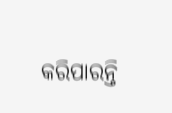କରିପାରନ୍ତି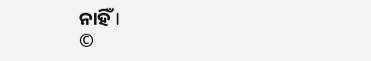ନାହିଁ I
©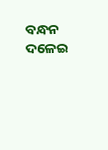ବନ୍ଧନ ଦଳେଇ